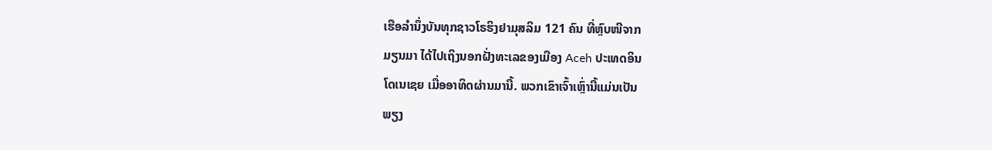ເຮືອລໍານຶ່ງບັນທຸກຊາວໂຣຮິງຢາມຸສລິມ 121 ຄົນ ທີ່ຫຼົບໜີຈາກ
ມຽນມາ ໄດ້ໄປເຖິງນອກຝັ່ງທະເລຂອງເມືອງ Aceh ປະເທດອິນ
ໂດເນເຊຍ ເມື່ອອາທິດຜ່ານມານີ້. ພວກເຂົາເຈົ້າເຫຼົ່ານີ້ແມ່ນເປັນ
ພຽງ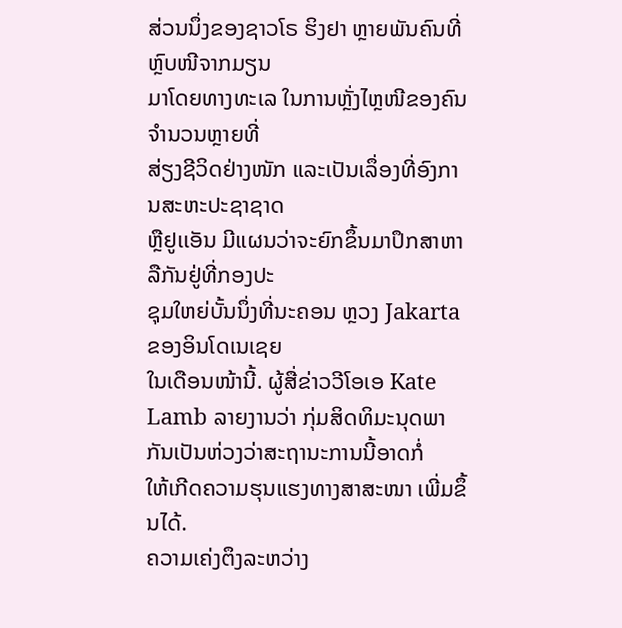ສ່ວນນຶ່ງຂອງຊາວໂຣ ຮິງຢາ ຫຼາຍພັນຄົນທີ່ຫຼົບໜີຈາກມຽນ
ມາໂດຍທາງທະເລ ໃນການຫຼັ່ງໄຫຼໜີຂອງຄົນຈໍານວນຫຼາຍທີ່
ສ່ຽງຊີວິດຢ່າງໜັກ ແລະເປັນເລຶ່ອງທີ່ອົງການສະຫະປະຊາຊາດ
ຫຼືຢູເເອັນ ມີແຜນວ່າຈະຍົກຂຶ້ນມາປຶກສາຫາລືກັນຢູ່ທີ່ກອງປະ
ຊຸມໃຫຍ່ບັ້ນນຶ່ງທີ່ນະຄອນ ຫຼວງ Jakarta ຂອງອິນໂດເນເຊຍ
ໃນເດືອນໜ້ານີ້. ຜູ້ສື່ຂ່າວວີໂອເອ Kate Lamb ລາຍງານວ່າ ກຸ່ມສິດທິມະນຸດພາກັນເປັນຫ່ວງວ່າສະຖານະການນີ້ອາດກໍ່
ໃຫ້ເກີດຄວາມຮຸນແຮງທາງສາສະໜາ ເພີ່ມຂຶ້ນໄດ້.
ຄວາມເຄ່ງຕຶງລະຫວ່າງ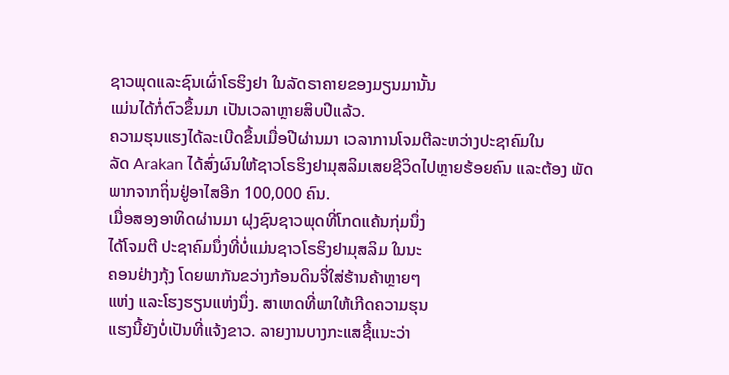ຊາວພຸດແລະຊົນເຜົ່າໂຣຮິງຢາ ໃນລັດຣາຄາຍຂອງມຽນມານັ້ນ
ແມ່ນໄດ້ກໍ່ຕົວຂຶ້ນມາ ເປັນເວລາຫຼາຍສິບປີແລ້ວ.
ຄວາມຮຸນແຮງໄດ້ລະເບີດຂຶ້ນເມື່ອປີຜ່ານມາ ເວລາການໂຈມຕີລະຫວ່າງປະຊາຄົມໃນ
ລັດ Arakan ໄດ້ສົ່ງຜົນໃຫ້ຊາວໂຣຮິງຢາມຸສລິມເສຍຊີວິດໄປຫຼາຍຮ້ອຍຄົນ ແລະຕ້ອງ ພັດພາກຈາກຖິ່ນຢູ່ອາໄສອີກ 100,000 ຄົນ.
ເມື່ອສອງອາທິດຜ່ານມາ ຝຸງຊົນຊາວພຸດທີ່ໂກດແຄ້ນກຸ່ມນຶ່ງ
ໄດ້ໂຈມຕີ ປະຊາຄົມນຶ່ງທີ່ບໍ່ແມ່ນຊາວໂຣຮິງຢາມຸສລິມ ໃນນະ
ຄອນຢ່າງກຸ້ງ ໂດຍພາກັນຂວ່າງກ້ອນດິນຈີ່ໃສ່ຮ້ານຄ້າຫຼາຍໆ
ແຫ່ງ ແລະໂຮງຮຽນແຫ່ງນຶ່ງ. ສາເຫດທີ່ພາໃຫ້ເກີດຄວາມຮຸນ
ແຮງນີ້ຍັງບໍ່ເປັນທີ່ແຈ້ງຂາວ. ລາຍງານບາງກະແສຊີ້ແນະວ່າ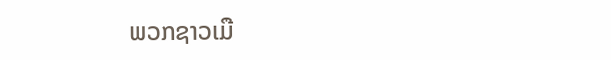ພວກຊາວເມື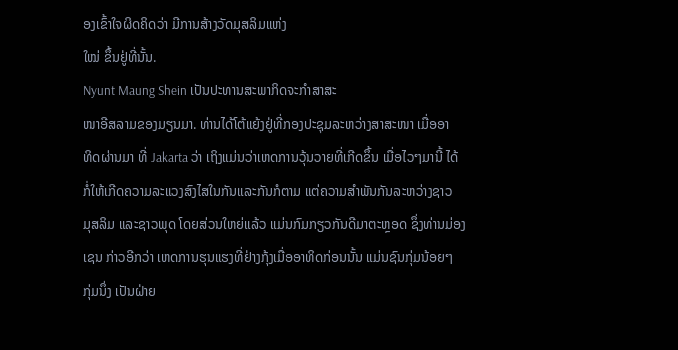ອງເຂົ້າໃຈຜິດຄິດວ່າ ມີການສ້າງວັດມຸສລິມແຫ່ງ
ໃໝ່ ຂຶ້ນຢູ່ທີ່ນັ້ນ.
Nyunt Maung Shein ເປັນປະທານສະພາກິດຈະກໍາສາສະ
ໜາອີສລາມຂອງມຽນມາ. ທ່ານໄດ້ໂຕ້ແຍ້ງຢູ່ທີ່ກອງປະຊຸມລະຫວ່າງສາສະໜາ ເມື່ອອາ
ທິດຜ່ານມາ ທີ່ Jakarta ວ່າ ເຖິງແມ່ນວ່າເຫດການວຸ້ນວາຍທີ່ເກີດຂຶ້ນ ເມື່ອໄວໆມານີ້ ໄດ້
ກໍ່ໃຫ້ເກີດຄວາມລະແວງສົງໄສໃນກັນແລະກັນກໍຕາມ ແຕ່ຄວາມສໍາພັນກັນລະຫວ່າງຊາວ
ມຸສລິມ ແລະຊາວພຸດ ໂດຍສ່ວນໃຫຍ່ແລ້ວ ແມ່ນກົມກຽວກັນດີມາຕະຫຼອດ ຊຶ່ງທ່ານມ່ອງ
ເຊນ ກ່າວອີກວ່າ ເຫດການຮຸນແຮງທີ່ຢ່າງກຸ້ງເມື່ອອາທິດກ່ອນນັ້ນ ແມ່ນຊົນກຸ່ມນ້ອຍໆ
ກຸ່ມນຶ່ງ ເປັນຝ່າຍ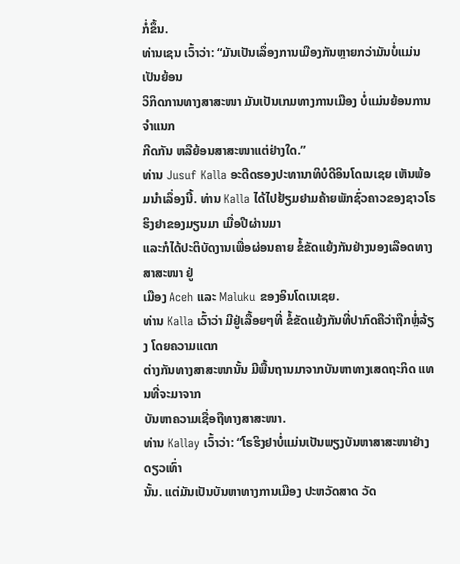ກໍ່ຂຶ້ນ.
ທ່ານເຊນ ເວົ້າວ່າ: “ມັນເປັນເລຶ່ອງການເມືອງກັນຫຼາຍກວ່າມັນບໍ່ແມ່ນເປັນຍ້ອນ
ວິກິດການທາງສາສະໜາ ມັນເປັນເກມທາງການເມືອງ ບໍ່ແມ່ນຍ້ອນການຈໍາແນກ
ກີດກັນ ຫລືຍ້ອນສາສະໜາແຕ່ຢ່າງໃດ.”
ທ່ານ Jusuf Kalla ອະດີດຮອງປະທານາທິບໍດີອິນໂດເນເຊຍ ເຫັນພ້ອມນໍາເລຶ່ອງນີ້. ທ່ານ Kalla ໄດ້ໄປຢ້ຽມຢາມຄ້າຍພັກຊົ່ວຄາວຂອງຊາວໂຣຮິງຢາຂອງມຽນມາ ເມື່ອປີຜ່ານມາ
ແລະກໍໄດ້ປະຕິບັດງານເພື່ອຜ່ອນຄາຍ ຂໍ້ຂັດແຍ້ງກັນຢ່າງນອງເລືອດທາງສາສະໜາ ຢູ່
ເມືອງ Aceh ແລະ Maluku ຂອງອິນໂດເນເຊຍ.
ທ່ານ Kalla ເວົ້າວ່າ ມີຢູ່ເລື້ອຍໆທີ່ ຂໍ້ຂັດແຍ້ງກັນທີ່ປາກົດຄືວ່າຖືກຫຼໍ່ລ້ຽງ ໂດຍຄວາມແຕກ
ຕ່າງກັນທາງສາສະໜານັ້ນ ມີພື້ນຖານມາຈາກບັນຫາທາງເສດຖະກິດ ແທນທີ່ຈະມາຈາກ
ບັນຫາຄວາມເຊື່ອຖືທາງສາສະໜາ.
ທ່ານ Kallay ເວົ້າວ່າ: “ໂຣຮິງຢາບໍ່ແມ່ນເປັນພຽງບັນຫາສາສະໜາຢ່າງດຽວເທົ່າ
ນັ້ນ. ແຕ່ມັນເປັນບັນຫາທາງການເມືອງ ປະຫວັດສາດ ວັດ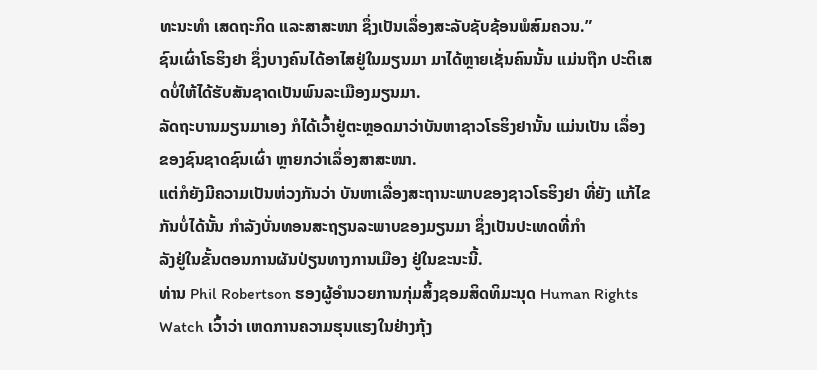ທະນະທໍາ ເສດຖະກິດ ແລະສາສະໜາ ຊຶ່ງເປັນເລຶ່ອງສະລັບຊັບຊ້ອນພໍສົມຄວນ.”
ຊົນເຜົ່າໂຣຮິງຢາ ຊຶ່ງບາງຄົນໄດ້ອາໄສຢູ່ໃນມຽນມາ ມາໄດ້ຫຼາຍເຊັ່ນຄົນນັ້ນ ແມ່ນຖືກ ປະຕິເສດບໍ່ໃຫ້ໄດ້ຮັບສັນຊາດເປັນພົນລະເມືອງມຽນມາ.
ລັດຖະບານມຽນມາເອງ ກໍໄດ້ເວົ້າຢູ່ຕະຫຼອດມາວ່າບັນຫາຊາວໂຣຮິງຢານັ້ນ ແມ່ນເປັນ ເລຶ່ອງຂອງຊົນຊາດຊົນເຜົ່າ ຫຼາຍກວ່າເລຶ່ອງສາສະໜາ.
ແຕ່ກໍຍັງມີຄວາມເປັນຫ່ວງກັນວ່າ ບັນຫາເລື່ອງສະຖານະພາບຂອງຊາວໂຣຮິງຢາ ທີ່ຍັງ ແກ້ໄຂກັນບໍ່ໄດ້ນັ້ນ ກໍາລັງບັ່ນທອນສະຖຽນລະພາບຂອງມຽນມາ ຊຶ່ງເປັນປະເທດທີ່ກໍາ
ລັງຢູ່ໃນຂັ້ນຕອນການຜັນປ່ຽນທາງການເມືອງ ຢູ່ໃນຂະນະນີ້.
ທ່ານ Phil Robertson ຮອງຜູ້ອໍານວຍການກຸ່ມສິ້ງຊອມສິດທິມະນຸດ Human Rights
Watch ເວົ້າວ່າ ເຫດການຄວາມຮຸນແຮງໃນຢ່າງກຸ້ງ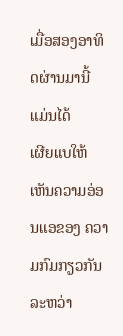ເມື່ອສອງອາທິດຜ່ານມານີ້ ແມ່ນໄດ້
ເຜີຍແບໃຫ້ເຫັນຄວາມອ່ອນແອຂອງ ຄວາມກົມກຽວກັນລະຫວ່າ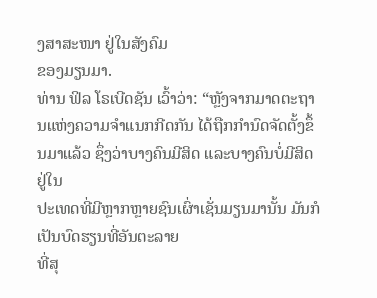ງສາສະໜາ ຢູ່ໃນສັງຄົມ
ຂອງມຽນມາ.
ທ່ານ ຟິລ ໂຣເບີດຊັນ ເວົ້າວ່າ: “ຫຼັງຈາກມາດຕະຖານແຫ່ງຄວາມຈໍາແນກກີດກັນ ໄດ້ຖືກກໍານົດຈັດຕັ້ງຂຶ້ນມາແລ້ວ ຊຶ່ງວ່າບາງຄົນມີສິດ ແລະບາງຄົນບໍ່ມີສິດ ຢູ່ໃນ
ປະເທດທີ່ມີຫຼາກຫຼາຍຊົນເຜົ່າເຊັ່ນມຽນມານັ້ນ ມັນກໍເປັນບົດຮຽນທີ່ອັນຕະລາຍ
ທີ່ສຸ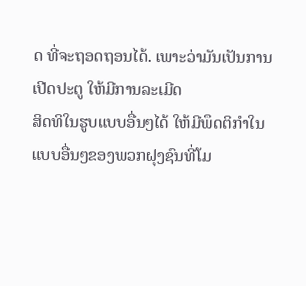ດ ທີ່ຈະຖອດຖອນໄດ້. ເພາະວ່າມັນເປັນການເປີດປະຕູ ໃຫ້ມີການລະເມີດ
ສິດທິໃນຮູບແບບອື່ນໆໄດ້ ໃຫ້ມີພຶດຕິກໍາໃນແບບອື່ນໆຂອງພວກຝຸງຊົນທີ່ໂມ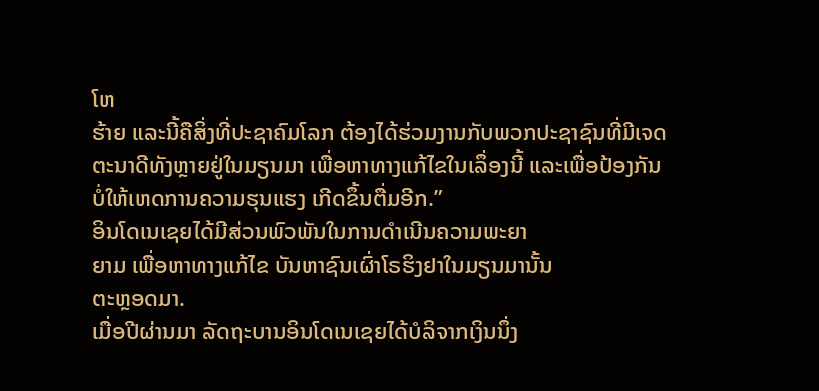ໂຫ
ຮ້າຍ ແລະນີ້ຄືສິ່ງທີ່ປະຊາຄົມໂລກ ຕ້ອງໄດ້ຮ່ວມງານກັບພວກປະຊາຊົນທີ່ມີເຈດ
ຕະນາດີທັງຫຼາຍຢູ່ໃນມຽນມາ ເພື່ອຫາທາງແກ້ໄຂໃນເລຶ່ອງນີ້ ແລະເພື່ອປ້ອງກັນ
ບໍ່ໃຫ້ເຫດການຄວາມຮຸນແຮງ ເກີດຂຶ້ນຕື່ມອີກ.”
ອິນໂດເນເຊຍໄດ້ມີສ່ວນພົວພັນໃນການດໍາເນີນຄວາມພະຍາ
ຍາມ ເພື່ອຫາທາງແກ້ໄຂ ບັນຫາຊົນເຜົ່າໂຣຮິງຢາໃນມຽນມານັ້ນ
ຕະຫຼອດມາ.
ເມື່ອປີຜ່ານມາ ລັດຖະບານອິນໂດເນເຊຍໄດ້ບໍລິຈາກເງິນນຶ່ງ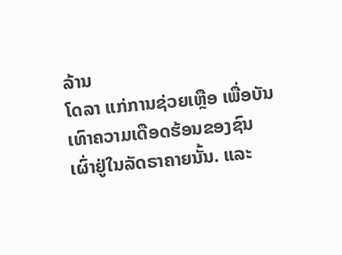ລ້ານ
ໂດລາ ແກ່ການຊ່ວຍເຫຼືອ ເພື່ອບັນເທົາຄວາມເດືອດຮ້ອນຂອງຊົນ
ເຜົ່າຢູ່ໃນລັດຣາຄາຍນັ້ນ. ແລະ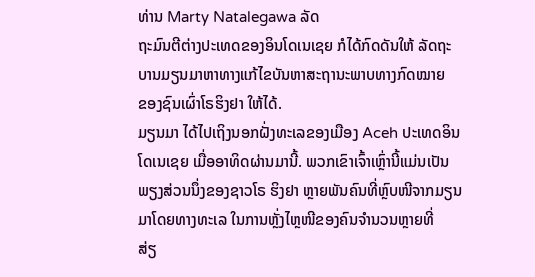ທ່ານ Marty Natalegawa ລັດ
ຖະມົນຕີຕ່າງປະເທດຂອງອິນໂດເນເຊຍ ກໍໄດ້ກົດດັນໃຫ້ ລັດຖະ
ບານມຽນມາຫາທາງແກ້ໄຂບັນຫາສະຖານະພາບທາງກົດໝາຍ
ຂອງຊົນເຜົ່າໂຣຮິງຢາ ໃຫ້ໄດ້.
ມຽນມາ ໄດ້ໄປເຖິງນອກຝັ່ງທະເລຂອງເມືອງ Aceh ປະເທດອິນ
ໂດເນເຊຍ ເມື່ອອາທິດຜ່ານມານີ້. ພວກເຂົາເຈົ້າເຫຼົ່ານີ້ແມ່ນເປັນ
ພຽງສ່ວນນຶ່ງຂອງຊາວໂຣ ຮິງຢາ ຫຼາຍພັນຄົນທີ່ຫຼົບໜີຈາກມຽນ
ມາໂດຍທາງທະເລ ໃນການຫຼັ່ງໄຫຼໜີຂອງຄົນຈໍານວນຫຼາຍທີ່
ສ່ຽ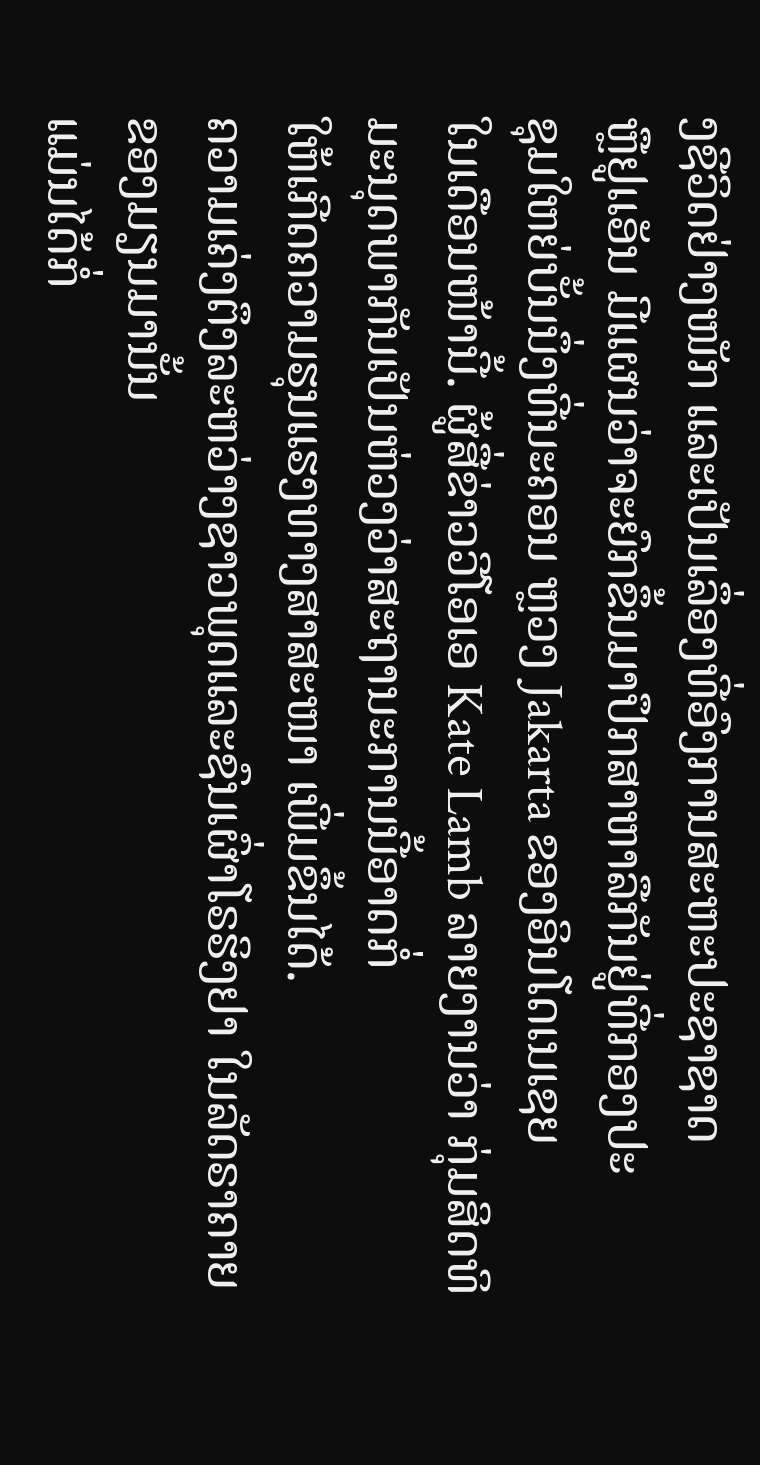ງຊີວິດຢ່າງໜັກ ແລະເປັນເລຶ່ອງທີ່ອົງການສະຫະປະຊາຊາດ
ຫຼືຢູເເອັນ ມີແຜນວ່າຈະຍົກຂຶ້ນມາປຶກສາຫາລືກັນຢູ່ທີ່ກອງປະ
ຊຸມໃຫຍ່ບັ້ນນຶ່ງທີ່ນະຄອນ ຫຼວງ Jakarta ຂອງອິນໂດເນເຊຍ
ໃນເດືອນໜ້ານີ້. ຜູ້ສື່ຂ່າວວີໂອເອ Kate Lamb ລາຍງານວ່າ ກຸ່ມສິດທິມະນຸດພາກັນເປັນຫ່ວງວ່າສະຖານະການນີ້ອາດກໍ່
ໃຫ້ເກີດຄວາມຮຸນແຮງທາງສາສະໜາ ເພີ່ມຂຶ້ນໄດ້.
ຄວາມເຄ່ງຕຶງລະຫວ່າງຊາວພຸດແລະຊົນເຜົ່າໂຣຮິງຢາ ໃນລັດຣາຄາຍຂອງມຽນມານັ້ນ
ແມ່ນໄດ້ກໍ່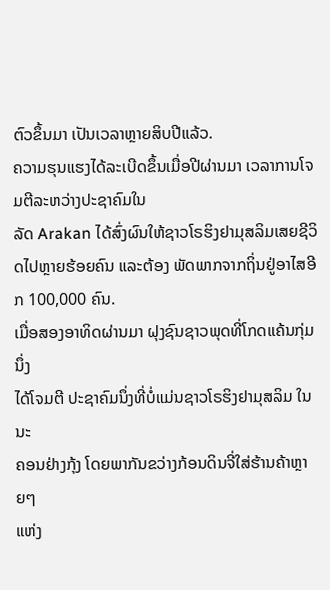ຕົວຂຶ້ນມາ ເປັນເວລາຫຼາຍສິບປີແລ້ວ.
ຄວາມຮຸນແຮງໄດ້ລະເບີດຂຶ້ນເມື່ອປີຜ່ານມາ ເວລາການໂຈມຕີລະຫວ່າງປະຊາຄົມໃນ
ລັດ Arakan ໄດ້ສົ່ງຜົນໃຫ້ຊາວໂຣຮິງຢາມຸສລິມເສຍຊີວິດໄປຫຼາຍຮ້ອຍຄົນ ແລະຕ້ອງ ພັດພາກຈາກຖິ່ນຢູ່ອາໄສອີກ 100,000 ຄົນ.
ເມື່ອສອງອາທິດຜ່ານມາ ຝຸງຊົນຊາວພຸດທີ່ໂກດແຄ້ນກຸ່ມນຶ່ງ
ໄດ້ໂຈມຕີ ປະຊາຄົມນຶ່ງທີ່ບໍ່ແມ່ນຊາວໂຣຮິງຢາມຸສລິມ ໃນນະ
ຄອນຢ່າງກຸ້ງ ໂດຍພາກັນຂວ່າງກ້ອນດິນຈີ່ໃສ່ຮ້ານຄ້າຫຼາຍໆ
ແຫ່ງ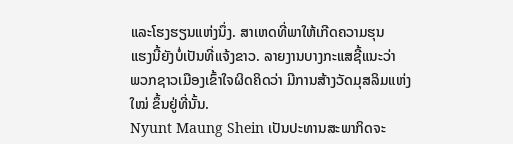ແລະໂຮງຮຽນແຫ່ງນຶ່ງ. ສາເຫດທີ່ພາໃຫ້ເກີດຄວາມຮຸນ
ແຮງນີ້ຍັງບໍ່ເປັນທີ່ແຈ້ງຂາວ. ລາຍງານບາງກະແສຊີ້ແນະວ່າ
ພວກຊາວເມືອງເຂົ້າໃຈຜິດຄິດວ່າ ມີການສ້າງວັດມຸສລິມແຫ່ງ
ໃໝ່ ຂຶ້ນຢູ່ທີ່ນັ້ນ.
Nyunt Maung Shein ເປັນປະທານສະພາກິດຈະ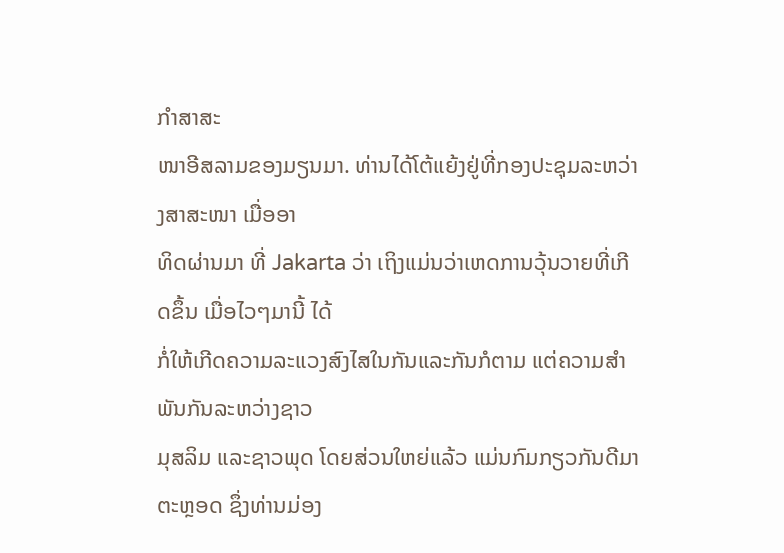ກໍາສາສະ
ໜາອີສລາມຂອງມຽນມາ. ທ່ານໄດ້ໂຕ້ແຍ້ງຢູ່ທີ່ກອງປະຊຸມລະຫວ່າງສາສະໜາ ເມື່ອອາ
ທິດຜ່ານມາ ທີ່ Jakarta ວ່າ ເຖິງແມ່ນວ່າເຫດການວຸ້ນວາຍທີ່ເກີດຂຶ້ນ ເມື່ອໄວໆມານີ້ ໄດ້
ກໍ່ໃຫ້ເກີດຄວາມລະແວງສົງໄສໃນກັນແລະກັນກໍຕາມ ແຕ່ຄວາມສໍາພັນກັນລະຫວ່າງຊາວ
ມຸສລິມ ແລະຊາວພຸດ ໂດຍສ່ວນໃຫຍ່ແລ້ວ ແມ່ນກົມກຽວກັນດີມາຕະຫຼອດ ຊຶ່ງທ່ານມ່ອງ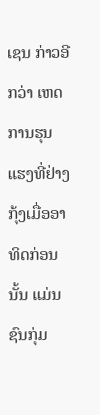ເຊນ ກ່າວອີກວ່າ ເຫດການຮຸນແຮງທີ່ຢ່າງກຸ້ງເມື່ອອາທິດກ່ອນນັ້ນ ແມ່ນຊົນກຸ່ມ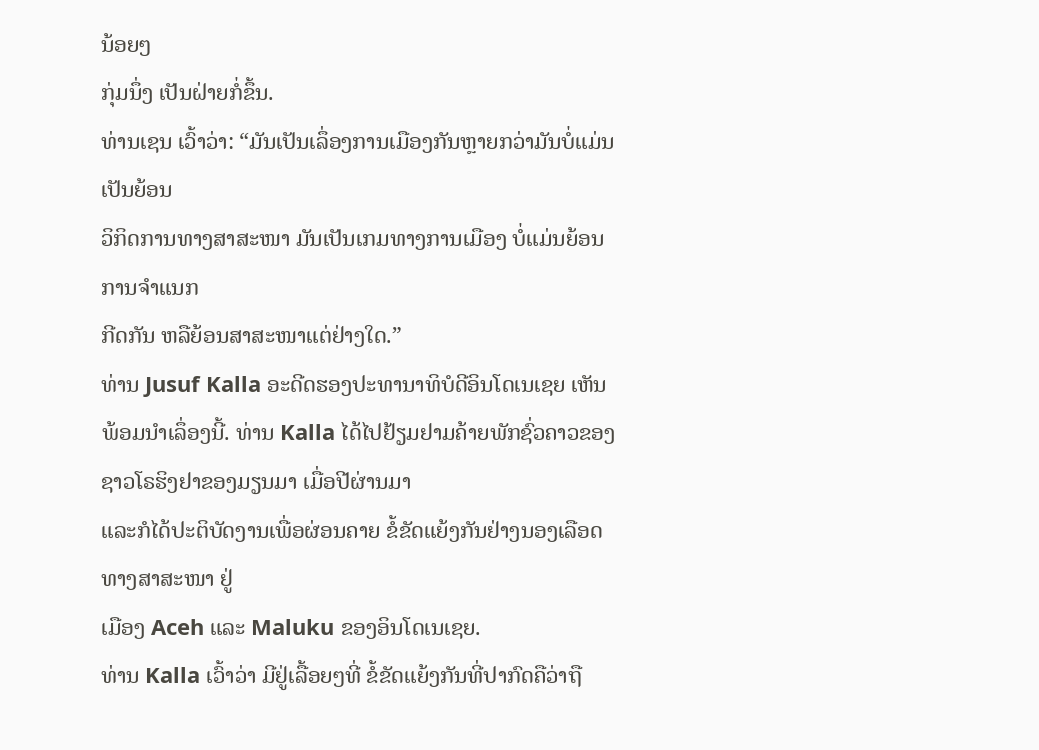ນ້ອຍໆ
ກຸ່ມນຶ່ງ ເປັນຝ່າຍກໍ່ຂຶ້ນ.
ທ່ານເຊນ ເວົ້າວ່າ: “ມັນເປັນເລຶ່ອງການເມືອງກັນຫຼາຍກວ່າມັນບໍ່ແມ່ນເປັນຍ້ອນ
ວິກິດການທາງສາສະໜາ ມັນເປັນເກມທາງການເມືອງ ບໍ່ແມ່ນຍ້ອນການຈໍາແນກ
ກີດກັນ ຫລືຍ້ອນສາສະໜາແຕ່ຢ່າງໃດ.”
ທ່ານ Jusuf Kalla ອະດີດຮອງປະທານາທິບໍດີອິນໂດເນເຊຍ ເຫັນພ້ອມນໍາເລຶ່ອງນີ້. ທ່ານ Kalla ໄດ້ໄປຢ້ຽມຢາມຄ້າຍພັກຊົ່ວຄາວຂອງຊາວໂຣຮິງຢາຂອງມຽນມາ ເມື່ອປີຜ່ານມາ
ແລະກໍໄດ້ປະຕິບັດງານເພື່ອຜ່ອນຄາຍ ຂໍ້ຂັດແຍ້ງກັນຢ່າງນອງເລືອດທາງສາສະໜາ ຢູ່
ເມືອງ Aceh ແລະ Maluku ຂອງອິນໂດເນເຊຍ.
ທ່ານ Kalla ເວົ້າວ່າ ມີຢູ່ເລື້ອຍໆທີ່ ຂໍ້ຂັດແຍ້ງກັນທີ່ປາກົດຄືວ່າຖື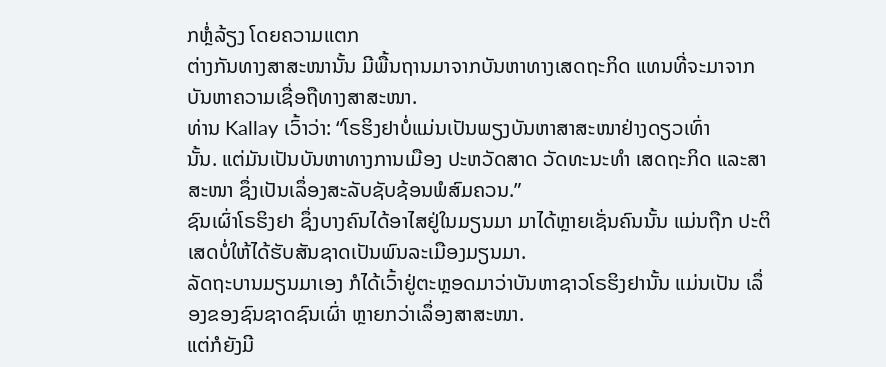ກຫຼໍ່ລ້ຽງ ໂດຍຄວາມແຕກ
ຕ່າງກັນທາງສາສະໜານັ້ນ ມີພື້ນຖານມາຈາກບັນຫາທາງເສດຖະກິດ ແທນທີ່ຈະມາຈາກ
ບັນຫາຄວາມເຊື່ອຖືທາງສາສະໜາ.
ທ່ານ Kallay ເວົ້າວ່າ: “ໂຣຮິງຢາບໍ່ແມ່ນເປັນພຽງບັນຫາສາສະໜາຢ່າງດຽວເທົ່າ
ນັ້ນ. ແຕ່ມັນເປັນບັນຫາທາງການເມືອງ ປະຫວັດສາດ ວັດທະນະທໍາ ເສດຖະກິດ ແລະສາສະໜາ ຊຶ່ງເປັນເລຶ່ອງສະລັບຊັບຊ້ອນພໍສົມຄວນ.”
ຊົນເຜົ່າໂຣຮິງຢາ ຊຶ່ງບາງຄົນໄດ້ອາໄສຢູ່ໃນມຽນມາ ມາໄດ້ຫຼາຍເຊັ່ນຄົນນັ້ນ ແມ່ນຖືກ ປະຕິເສດບໍ່ໃຫ້ໄດ້ຮັບສັນຊາດເປັນພົນລະເມືອງມຽນມາ.
ລັດຖະບານມຽນມາເອງ ກໍໄດ້ເວົ້າຢູ່ຕະຫຼອດມາວ່າບັນຫາຊາວໂຣຮິງຢານັ້ນ ແມ່ນເປັນ ເລຶ່ອງຂອງຊົນຊາດຊົນເຜົ່າ ຫຼາຍກວ່າເລຶ່ອງສາສະໜາ.
ແຕ່ກໍຍັງມີ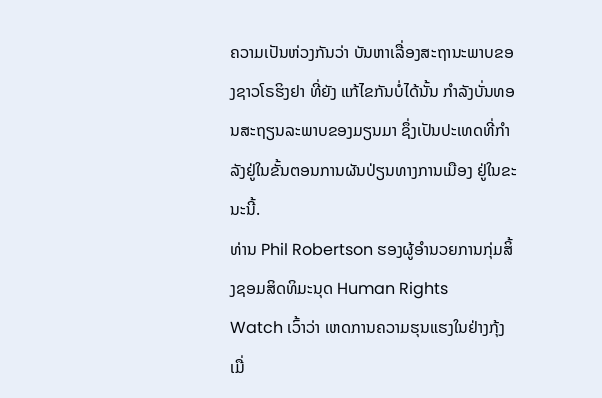ຄວາມເປັນຫ່ວງກັນວ່າ ບັນຫາເລື່ອງສະຖານະພາບຂອງຊາວໂຣຮິງຢາ ທີ່ຍັງ ແກ້ໄຂກັນບໍ່ໄດ້ນັ້ນ ກໍາລັງບັ່ນທອນສະຖຽນລະພາບຂອງມຽນມາ ຊຶ່ງເປັນປະເທດທີ່ກໍາ
ລັງຢູ່ໃນຂັ້ນຕອນການຜັນປ່ຽນທາງການເມືອງ ຢູ່ໃນຂະນະນີ້.
ທ່ານ Phil Robertson ຮອງຜູ້ອໍານວຍການກຸ່ມສິ້ງຊອມສິດທິມະນຸດ Human Rights
Watch ເວົ້າວ່າ ເຫດການຄວາມຮຸນແຮງໃນຢ່າງກຸ້ງ ເມື່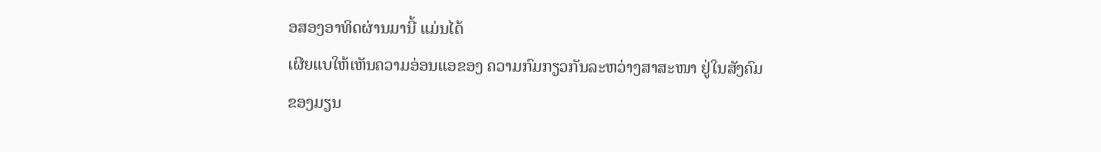ອສອງອາທິດຜ່ານມານີ້ ແມ່ນໄດ້
ເຜີຍແບໃຫ້ເຫັນຄວາມອ່ອນແອຂອງ ຄວາມກົມກຽວກັນລະຫວ່າງສາສະໜາ ຢູ່ໃນສັງຄົມ
ຂອງມຽນ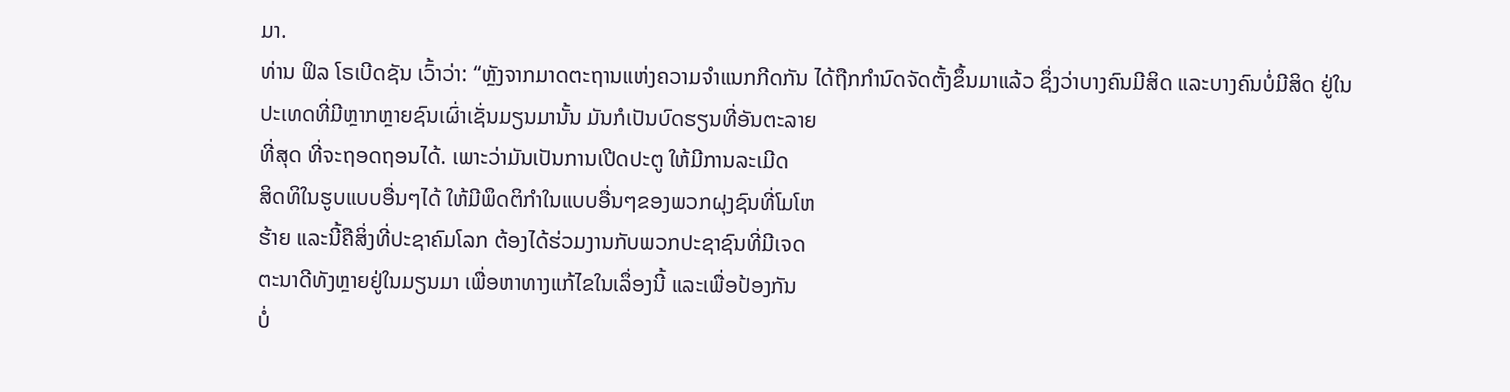ມາ.
ທ່ານ ຟິລ ໂຣເບີດຊັນ ເວົ້າວ່າ: “ຫຼັງຈາກມາດຕະຖານແຫ່ງຄວາມຈໍາແນກກີດກັນ ໄດ້ຖືກກໍານົດຈັດຕັ້ງຂຶ້ນມາແລ້ວ ຊຶ່ງວ່າບາງຄົນມີສິດ ແລະບາງຄົນບໍ່ມີສິດ ຢູ່ໃນ
ປະເທດທີ່ມີຫຼາກຫຼາຍຊົນເຜົ່າເຊັ່ນມຽນມານັ້ນ ມັນກໍເປັນບົດຮຽນທີ່ອັນຕະລາຍ
ທີ່ສຸດ ທີ່ຈະຖອດຖອນໄດ້. ເພາະວ່າມັນເປັນການເປີດປະຕູ ໃຫ້ມີການລະເມີດ
ສິດທິໃນຮູບແບບອື່ນໆໄດ້ ໃຫ້ມີພຶດຕິກໍາໃນແບບອື່ນໆຂອງພວກຝຸງຊົນທີ່ໂມໂຫ
ຮ້າຍ ແລະນີ້ຄືສິ່ງທີ່ປະຊາຄົມໂລກ ຕ້ອງໄດ້ຮ່ວມງານກັບພວກປະຊາຊົນທີ່ມີເຈດ
ຕະນາດີທັງຫຼາຍຢູ່ໃນມຽນມາ ເພື່ອຫາທາງແກ້ໄຂໃນເລຶ່ອງນີ້ ແລະເພື່ອປ້ອງກັນ
ບໍ່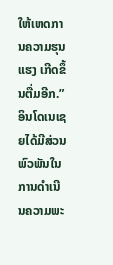ໃຫ້ເຫດການຄວາມຮຸນແຮງ ເກີດຂຶ້ນຕື່ມອີກ.”
ອິນໂດເນເຊຍໄດ້ມີສ່ວນພົວພັນໃນການດໍາເນີນຄວາມພະ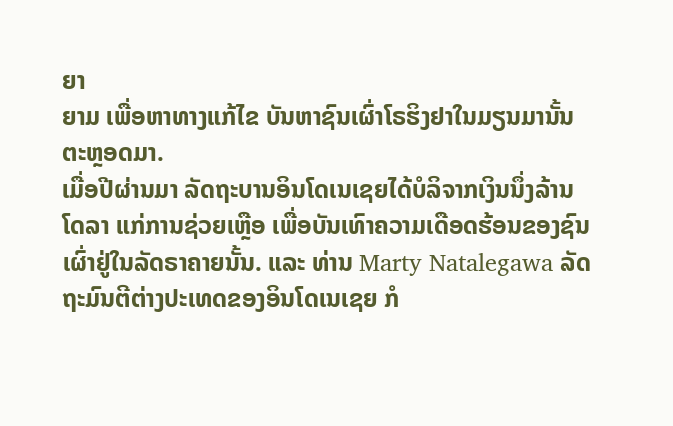ຍາ
ຍາມ ເພື່ອຫາທາງແກ້ໄຂ ບັນຫາຊົນເຜົ່າໂຣຮິງຢາໃນມຽນມານັ້ນ
ຕະຫຼອດມາ.
ເມື່ອປີຜ່ານມາ ລັດຖະບານອິນໂດເນເຊຍໄດ້ບໍລິຈາກເງິນນຶ່ງລ້ານ
ໂດລາ ແກ່ການຊ່ວຍເຫຼືອ ເພື່ອບັນເທົາຄວາມເດືອດຮ້ອນຂອງຊົນ
ເຜົ່າຢູ່ໃນລັດຣາຄາຍນັ້ນ. ແລະ ທ່ານ Marty Natalegawa ລັດ
ຖະມົນຕີຕ່າງປະເທດຂອງອິນໂດເນເຊຍ ກໍ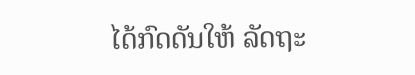ໄດ້ກົດດັນໃຫ້ ລັດຖະ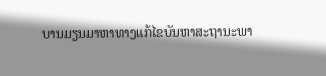ບານມຽນມາຫາທາງແກ້ໄຂບັນຫາສະຖານະພາ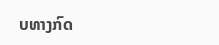ບທາງກົດ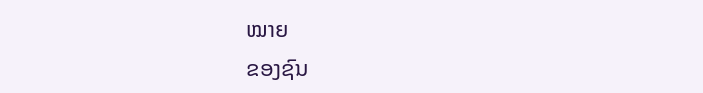ໝາຍ
ຂອງຊົນ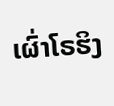ເຜົ່າໂຣຮິງ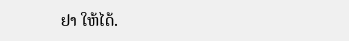ຢາ ໃຫ້ໄດ້.